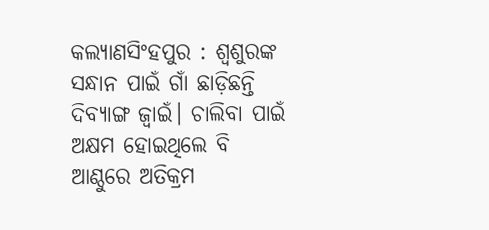କଲ୍ୟାଣସିଂହପୁର : ଶ୍ବଶୁରଙ୍କ ସନ୍ଧାନ ପାଇଁ ଗାଁ ଛାଡ଼ିଛନ୍ତି ଦିବ୍ୟାଙ୍ଗ ଜ୍ବାଇଁ। ଚାଲିବା ପାଇଁ ଅକ୍ଷମ ହୋଇଥିଲେ ବି ଆଣ୍ଠୁରେ ଅତିକ୍ରମ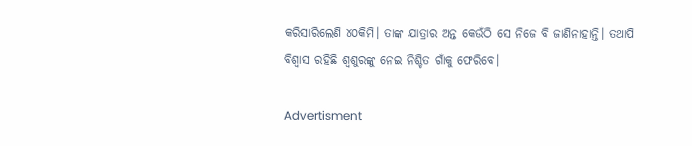କରିସାରିଲେଣି ୪୦କିମି। ତାଙ୍କ ଯାତ୍ରାର ଅନ୍ତ କେଉଁଠି ସେ ନିଜେ ବି ଜାଣିନାହାନ୍ତି। ତଥାପି ବିଶ୍ବାସ ରହିଛି ଶ୍ବଶୁରଙ୍କୁ ନେଇ ନିଶ୍ଚିତ ଗାଁକୁ ଫେରିବେ।

Advertisment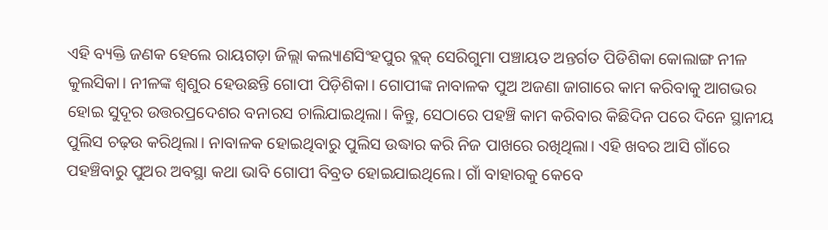ଏହି ବ୍ୟକ୍ତି ଜଣକ ହେଲେ ରାୟଗଡ଼ା ଜିଲ୍ଲା କଲ୍ୟାଣସିଂହପୁର ବ୍ଲକ୍‌ ସେରିଗୁମା ପଞ୍ଚାୟତ ଅନ୍ତର୍ଗତ ପିଡିଶିକା କୋଲାଙ୍ଗ ନୀଳ କୁଲସିକା। ନୀଳଙ୍କ ଶ୍ବଶୁର ହେଉଛନ୍ତି ଗୋପୀ ପିଡ଼ିଶିକା। ଗୋପୀଙ୍କ ନାବାଳକ ପୁଅ ଅଜଣା ଜାଗାରେ କାମ କରିବାକୁ ଆଗଭର ହୋଇ ସୁଦୂର ଉତ୍ତରପ୍ରଦେଶର ବନାରସ ଚାଲିଯାଇଥିଲା। କିନ୍ତୁ, ସେଠାରେ ପହଞ୍ଚି କାମ କରିବାର କିଛିଦିନ ପରେ ଦିନେ ସ୍ଥାନୀୟ ପୁଲିସ ଚଢ଼ଉ କରିଥିଲା। ନାବାଳକ ହୋଇଥିବାରୁ ପୁଲିସ ଉଦ୍ଧାର କରି ନିଜ ପାଖରେ ରଖିଥିଲା। ଏହି ଖବର ଆସି ଗାଁରେ ପହଞ୍ଚିବାରୁ ‌ପୁଅର ଅବସ୍ଥା କଥା ଭାବି ଗୋପୀ ବିବ୍ରତ ହୋଇଯାଇଥିଲେ। ଗାଁ ବାହାରକୁ କେବେ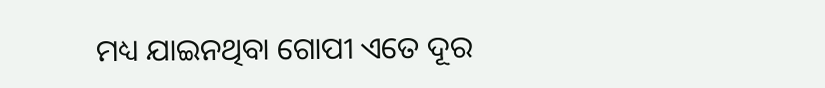ମଧ୍ୟ ଯାଇନଥିବା ଗୋପୀ ଏତେ ଦୂର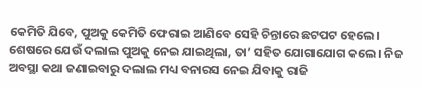କେମିତି ଯିବେ, ପୁଅକୁ କେମିତି ଫେରାଇ ଆଣିବେ ସେହି ଚିନ୍ତାରେ ଛଟପଟ ହେଲେ। ଶେଷରେ ଯେଉଁ ଦଲାଲ ପୁଅକୁ ନେଇ ଯାଇଥିଲା, ତା’ ସହିତ ଯୋଗାଯୋଗ କଲେ। ନିଜ ଅବସ୍ଥା କଥା ଜଣାଇବାରୁ ଦଲାଲ ମଧ୍ୟ ବନାରସ ନେଇ ଯିବାକୁ ରାଜି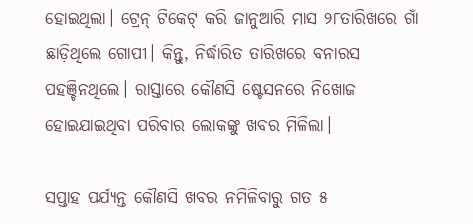ହୋଇଥିଲା। ଟ୍ରେନ୍‌ ଟିକେଟ୍‌ କରି ଜାନୁଆରି ମାସ ୨୮ତାରିଖରେ ଗାଁ ଛାଡ଼ିଥିଲେ ଗୋପୀ। କିନ୍ତୁ, ନିର୍ଦ୍ଧାରିତ ତାରିଖରେ ବନାରସ ପହଞ୍ଚିନଥିଲେ। ରାସ୍ତାରେ କୌଣସି ଷ୍ଟେସନରେ ନିଖୋଜ ହୋଇଯାଇଥିବା ପରିବାର ଲୋକଙ୍କୁ ଖବର ମିଳିଲା।

ସପ୍ତାହ ପର୍ଯ୍ୟନ୍ତ କୌଣସି ଖବର ନମିଳିବାରୁ ଗତ ୫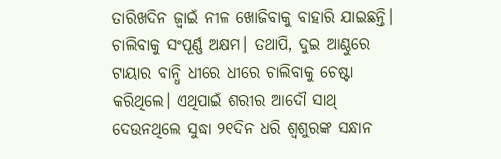ତାରିଖଦିନ ଜ୍ବାଇଁ ନୀଳ ଖୋଜିବାକୁ ବାହାରି ଯାଇଛନ୍ତି। ଚାଲିବାକୁ ସଂପୂର୍ଣ୍ଣ ଅକ୍ଷମ। ତଥାପି, ଦୁଇ ଆଣ୍ଠୁରେ ଟାୟାର ବାନ୍ଧି ଧୀରେ ଧୀରେ ଚାଲିବାକୁ ଚେଷ୍ଟା କରିଥିଲେ। ଏଥିପାଇଁ ଶରୀର ଆଦୌ ସାଥ୍‌ ଦେଉନଥିଲେ ସୁଦ୍ଧା ୨୧ଦିନ ଧରି ଶ୍ବଶୁରଙ୍କ ସନ୍ଧାନ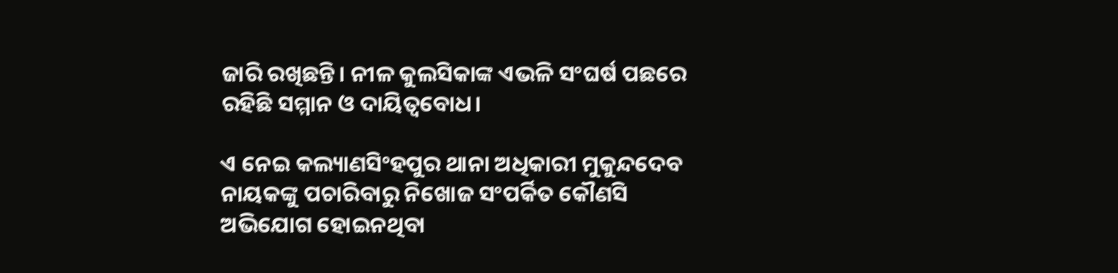ଜାରି ରଖିଛନ୍ତି। ନୀଳ କୁଲସିକାଙ୍କ ଏଭଳି ସଂଘର୍ଷ ପଛରେ ରହିଛି ସମ୍ମାନ ଓ ଦାୟିତ୍ବବୋଧ।

ଏ ନେଇ କଲ୍ୟାଣସିଂହପୁର ଥାନା ଅଧିକାରୀ ମୁକୁନ୍ଦଦେବ ନାୟକଙ୍କୁ ପଚାରିବାରୁ ନିଖୋଜ ସଂପର୍କିତ କୌଣସି ଅଭିଯୋଗ ହୋଇନଥିବା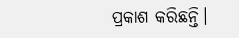ପ୍ରକାଶ କରିଛନ୍ତି।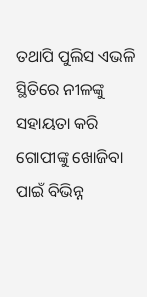ତଥାପି ପୁଲିସ ଏଭଳି ସ୍ଥିତିରେ ନୀଳଙ୍କୁ ସହାୟତା କରି ଗୋପୀଙ୍କୁ ଖୋଜିବା ପାଇଁ ବିଭିନ୍ନ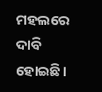ମହଲରେ ଦାବି ହୋଇଛି।